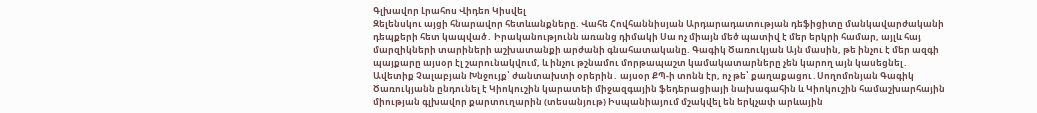Գլխավոր Լրահոս Վիդեո Կիսվել
Զելենսկու այցի հնարավոր հետևանքները. Վահե Հովհաննիսյան Արդարադատության դեֆիցիտը մանկավարժականի դեպքերի հետ կապված․ Իրականությունն առանց դիմակի Սա ոչ միայն մեծ պատիվ է մեր երկրի համար, այլև հայ մարզիկների տարիների աշխատանքի արժանի գնահատականը. Գագիկ Ծառուկյան Այն մասին, թե ինչու է մեր ազգի պայքարը այսօր էլ շարունակվում, և ինչու թշնամու մորթապաշտ կամակատարները չեն կարող այն կասեցնել․ Ավետիք Չալաբյան Խնջույք՝ ժանտախտի օրերին․ այսօր ՔՊ-ի տոնն էր, ոչ թե՝ քաղաքացու․Սողոմոնյան Գագիկ Ծառուկյանն ընդունել է Կիոկուշին կարատեի միջազգային ֆեդերացիայի նախագահին և Կիոկուշին համաշխարհային միության գլխավոր քարտուղարին (տեսանյութ) Իսպանիայում մշակվել են երկչափ արևային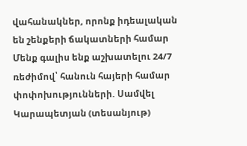վահանակներ, որոնք իդեալական են շենքերի ճակատների համար Մենք գալիս ենք աշխատելու 24/7 ռեժիմով՝ հանուն հայերի համար փոփոխությունների. Սամվել Կարապետյան (տեսանյութ)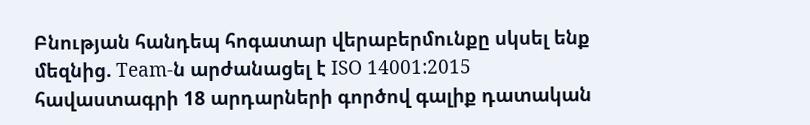Բնության հանդեպ հոգատար վերաբերմունքը սկսել ենք մեզնից. Team-ն արժանացել է ISO 14001:2015 հավաստագրի 18 արդարների գործով գալիք դատական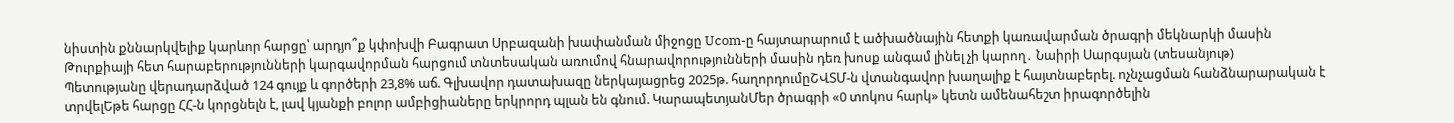նիստին քննարկվելիք կարևոր հարցը՝ արդյո՞ք կփոխվի Բագրատ Սրբազանի խափանման միջոցը Ucom-ը հայտարարում է ածխածնային հետքի կառավարման ծրագրի մեկնարկի մասին Թուրքիայի հետ հարաբերությունների կարգավորման հարցում տնտեսական առումով հնարավորությունների մասին դեռ խոսք անգամ լինել չի կարող․ Նաիրի Սարգսյան (տեսանյութ)
Պետությանը վերադարձված 124 գույք և գործերի 23,8% աճ. Գլխավոր դատախազը ներկայացրեց 2025թ. հաղորդումըՇՎՏՄ-ն վտանգավոր խաղալիք է հայտնաբերել. ոչնչացման հանձնարարական է տրվելԵթե հարցը ՀՀ-ն կորցնելն է, լավ կյանքի բոլոր ամբիցիաները երկրորդ պլան են գնում. ԿարապետյանՄեր ծրագրի «0 տոկոս հարկ» կետն ամենահեշտ իրագործելին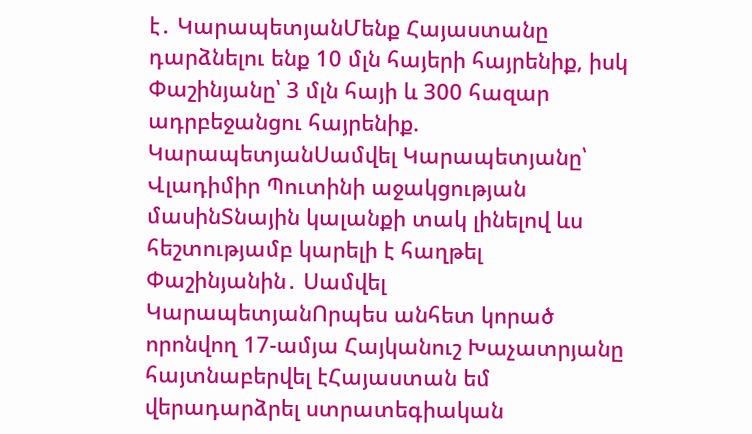է․ ԿարապետյանՄենք Հայաստանը դարձնելու ենք 10 մլն հայերի հայրենիք, իսկ Փաշինյանը՝ 3 մլն հայի և 300 հազար ադրբեջանցու հայրենիք. ԿարապետյանՍամվել Կարապետյանը՝ Վլադիմիր Պուտինի աջակցության մասինՏնային կալանքի տակ լինելով ևս հեշտությամբ կարելի է հաղթել Փաշինյանին․ Սամվել ԿարապետյանՈրպես անհետ կորած որոնվող 17-ամյա Հայկանուշ Խաչատրյանը հայտնաբերվել էՀայաստան եմ վերադարձրել ստրատեգիական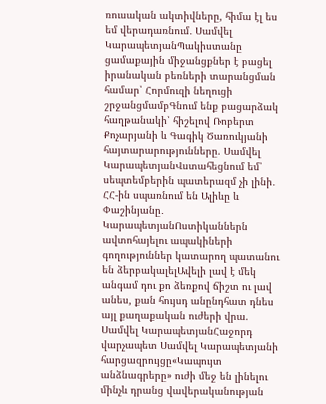ռուսական ակտիվները, հիմա էլ ես եմ վերադառնում․ Սամվել ԿարապետյանՊակիստանը ցամաքային միջանցքներ է բացել իրանական բեռների տարանցման համար՝ Հորմուզի նեղուցի շրջանցմամբԳնում ենք բացարձակ հաղթանակի՝ հիշելով Ռոբերտ Քոչարյանի և Գագիկ Ծառուկյանի հայտարարությունները. Սամվել ԿարապետյանՎստահեցնում եմ՝ սեպտեմբերին պատերազմ չի լինի․ ՀՀ-ին սպառնում են Ալիևը և Փաշինյանը․ ԿարապետյանՈստիկաններն ավտոհայելու ապակիների գողություններ կատարող պատանու են ձերբակալելԱվելի լավ է մեկ անգամ դու քո ձեռքով ճիշտ ու լավ անես, քան հույսդ անընդհատ դնես այլ քաղաքական ուժերի վրա. Սամվել ԿարապետյանՀաջորդ վարչապետ Սամվել Կարապետյանի հարցազրույցը«Կապույտ անձնագրերը» ուժի մեջ են լինելու մինչև դրանց վավերականության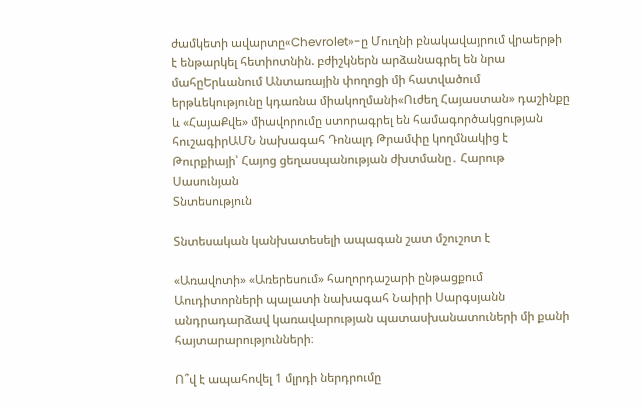ժամկետի ավարտը«Chevrolet»-ը Մուղնի բնակավայրում վրաերթի է ենթարկել հետիոտնին. բժիշկներն արձանագրել են նրա մահըԵրևանում Անտառային փողոցի մի հատվածում երթևեկությունը կդառնա միակողմանի«Ուժեղ Հայաստան» դաշինքը և «ՀայաՔվե» միավորումը ստորագրել են համագործակցության հուշագիրԱՄՆ նախագահ Դոնալդ Թրամփը կողմնակից է Թուրքիայի՝ Հայոց ցեղասպանության ժխտմանը․ Հարութ Սասունյան
Տնտեսություն

Տնտեսական կանխատեսելի ապագան շատ մշուշոտ է

«Առավոտի» «Առերեսում» հաղորդաշարի ընթացքում Աուդիտորների պալատի նախագահ Նաիրի Սարգսյանն անդրադարձավ կառավարության պատասխանատուների մի քանի հայտարարությունների։

Ո՞վ է ապահովել 1 մլրդի ներդրումը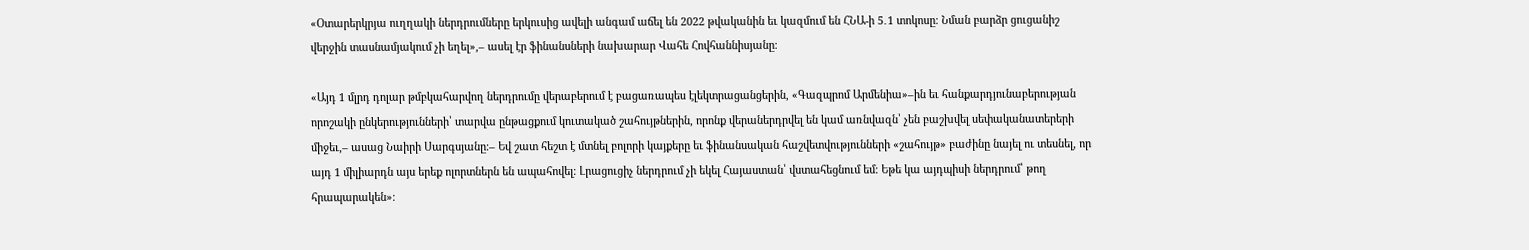«Օտարերկրյա ուղղակի ներդրումները երկուսից ավելի անգամ աճել են 2022 թվականին եւ կազմում են ՀՆԱ-ի 5․1 տոկոսը։ Նման բարձր ցուցանիշ վերջին տասնամյակում չի եղել»,– ասել էր ֆինանսների նախարար Վահե Հովհաննիսյանը։

«Այդ 1 մլրդ դոլար թմբկահարվող ներդրումը վերաբերում է բացառապես էլեկտրացանցերին, «Գազպրոմ Արմենիա»–ին եւ հանքարդյունաբերության որոշակի ընկերությունների՝ տարվա ընթացքում կուտակած շահույթներին, որոնք վերաներդրվել են կամ առնվազն՝ չեն բաշխվել սեփականատերերի միջեւ,– ասաց Նաիրի Սարգսյանը։– Եվ շատ հեշտ է մտնել բոլորի կայքերը եւ ֆինանսական հաշվետվությունների «շահույթ» բաժինը նայել ու տեսնել, որ այդ 1 միլիարդն այս երեք ոլորտներն են ապահովել։ Լրացուցիչ ներդրում չի եկել Հայաստան՝ վստահեցնում եմ։ Եթե կա այդպիսի ներդրում՝ թող հրապարակեն»։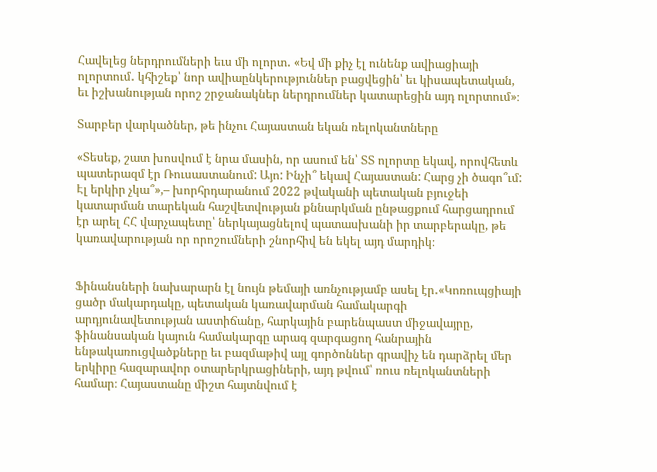Հավելեց ներդրումների եւս մի ոլորտ․ «Եվ մի քիչ էլ ունենք ավիացիայի ոլորտում․ կհիշեք՝ նոր ավիաընկերություններ բացվեցին՝ եւ կիսապետական, եւ իշխանության որոշ շրջանակներ ներդրումներ կատարեցին այդ ոլորտում»։

Տարբեր վարկածներ, թե ինչու Հայաստան եկան ռելոկանտները

«Տեսեք, շատ խոսվում է նրա մասին, որ ասում են՝ ՏՏ ոլորտը եկավ, որովհետև պատերազմ էր Ռուսաստանում: Այո: Ինչի՞ եկավ Հայաստան: Հարց չի ծագո՞ւմ: Էլ երկիր չկա՞»,– խորհրդարանում 2022 թվականի պետական բյուջեի կատարման տարեկան հաշվետվության քննարկման ընթացքում հարցադրում էր արել ՀՀ վարչապետը՝ ներկայացնելով պատասխանի իր տարբերակը, թե կառավարության որ որոշումների շնորհիվ են եկել այդ մարդիկ։


Ֆինանսների նախարարն էլ նույն թեմայի առնչությամբ ասել էր․«Կոռուպցիայի ցածր մակարդակը, պետական կառավարման համակարգի արդյունավետության աստիճանը, հարկային բարենպաստ միջավայրը, ֆինանսական կայուն համակարգը արագ զարգացող հանրային ենթակառուցվածքները եւ բազմաթիվ այլ գործոններ գրավիչ են դարձրել մեր երկիրը հազարավոր օտարերկրացիների, այդ թվում՝ ռուս ռելոկանտների համար։ Հայաստանը միշտ հայտնվում է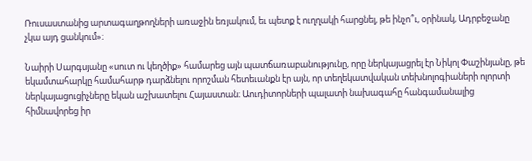Ռուսաստանից արտագաղթողների առաջին եռյակում, եւ պետք է ուղղակի հարցնել, թե ինչո՞ւ, օրինակ, Ադրբեջանը չկա այդ ցանկում»։

Նաիրի Սարգսյանը «սուտ ու կեղծիք» համարեց այն պատճառաբանությունը, որը ներկայացրել էր Նիկոլ Փաշինյանը, թե եկամտահարկը համահարթ դարձնելու որոշման հետեւանքն էր այն, որ տեղեկատվական տեխնոլոգիաների ոլորտի ներկայացուցիչները եկան աշխատելու Հայաստան։ Աուդիտորների պալատի նախագահը հանգամանալից հիմնավորեց իր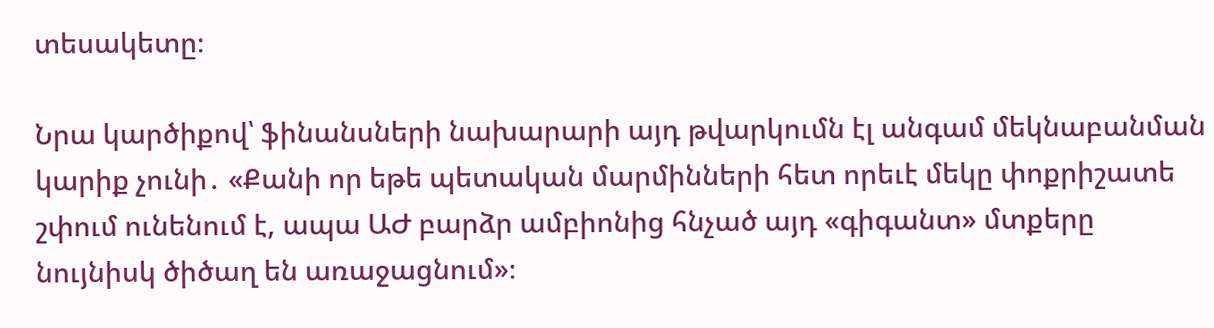տեսակետը։

Նրա կարծիքով՝ ֆինանսների նախարարի այդ թվարկումն էլ անգամ մեկնաբանման կարիք չունի․ «Քանի որ եթե պետական մարմինների հետ որեւէ մեկը փոքրիշատե շփում ունենում է, ապա ԱԺ բարձր ամբիոնից հնչած այդ «գիգանտ» մտքերը նույնիսկ ծիծաղ են առաջացնում»։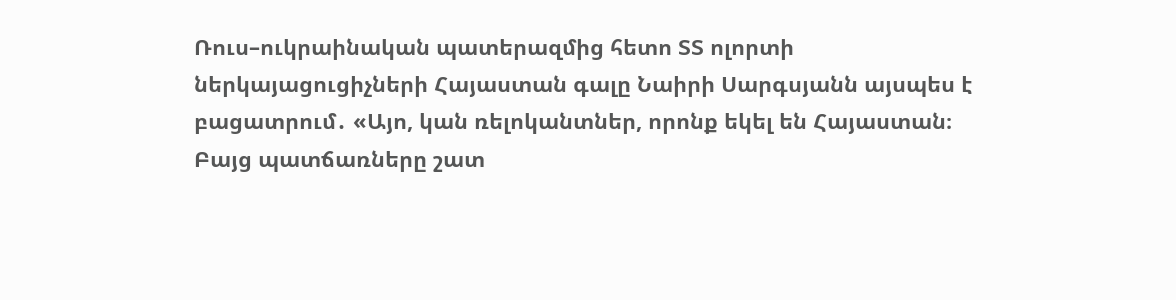Ռուս–ուկրաինական պատերազմից հետո ՏՏ ոլորտի ներկայացուցիչների Հայաստան գալը Նաիրի Սարգսյանն այսպես է բացատրում․ «Այո, կան ռելոկանտներ, որոնք եկել են Հայաստան։ Բայց պատճառները շատ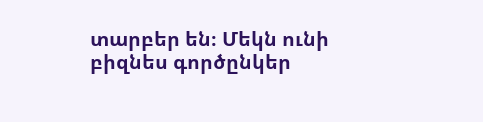տարբեր են։ Մեկն ունի բիզնես գործընկեր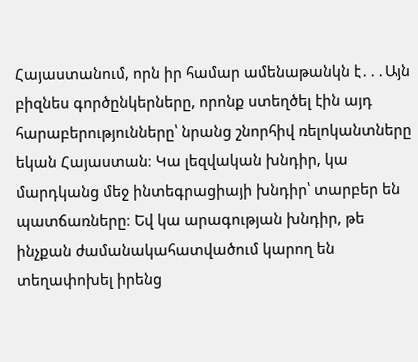Հայաստանում, որն իր համար ամենաթանկն է․․․Այն բիզնես գործընկերները, որոնք ստեղծել էին այդ հարաբերությունները՝ նրանց շնորհիվ ռելոկանտները եկան Հայաստան։ Կա լեզվական խնդիր, կա մարդկանց մեջ ինտեգրացիայի խնդիր՝ տարբեր են պատճառները։ Եվ կա արագության խնդիր, թե ինչքան ժամանակահատվածում կարող են տեղափոխել իրենց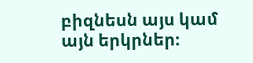բիզնեսն այս կամ այն երկրներ։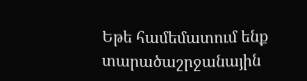Եթե համեմատում ենք տարածաշրջանային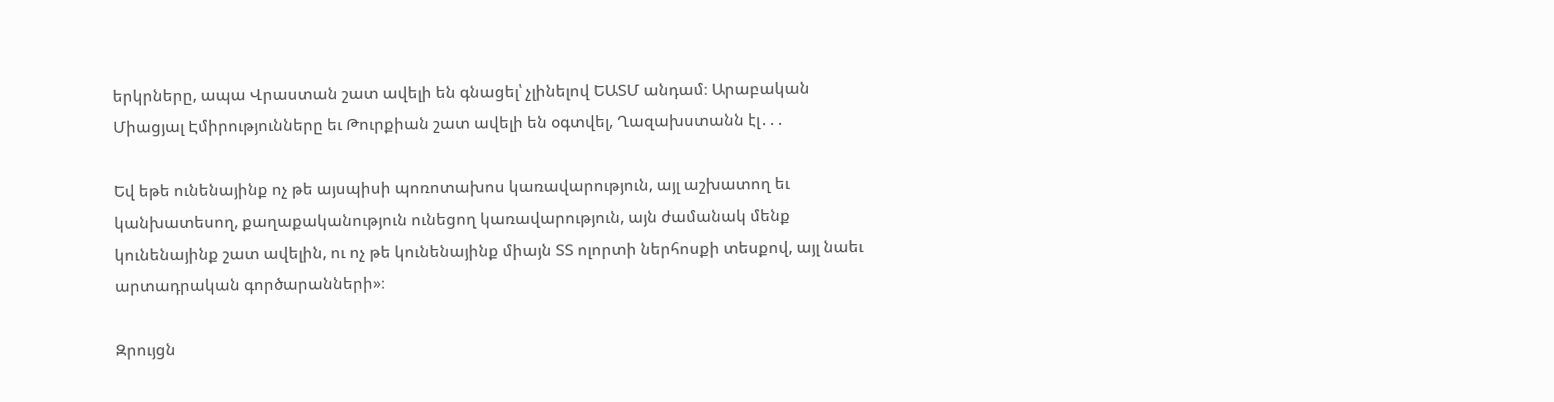երկրները, ապա Վրաստան շատ ավելի են գնացել՝ չլինելով ԵԱՏՄ անդամ։ Արաբական Միացյալ Էմիրությունները եւ Թուրքիան շատ ավելի են օգտվել, Ղազախստանն էլ․․․

Եվ եթե ունենայինք ոչ թե այսպիսի պոռոտախոս կառավարություն, այլ աշխատող եւ կանխատեսող, քաղաքականություն ունեցող կառավարություն, այն ժամանակ մենք կունենայինք շատ ավելին, ու ոչ թե կունենայինք միայն ՏՏ ոլորտի ներհոսքի տեսքով, այլ նաեւ արտադրական գործարանների»։

Զրույցն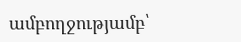ամբողջությամբ՝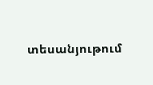տեսանյութում